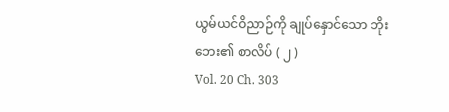ယွမ်ယင်ဝိညာဉ်ကို ချုပ်နှောင်သော ဘိုးဘေး၏ စာလိပ် ( ၂ )
Vol. 20 Ch. 303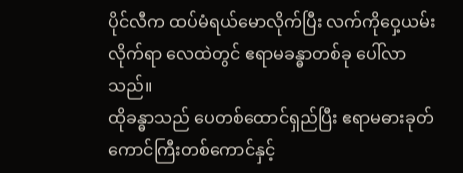ပိုင်လီက ထပ်မံရယ်မောလိုက်ပြီး လက်ကိုဝှေ့ယမ်းလိုက်ရာ လေထဲတွင် ဧရာမခန္ဓာတစ်ခု ပေါ်လာသည်။
ထိုခန္ဓာသည် ပေတစ်ထောင်ရှည်ပြီး ဧရာမဓားခုတ်ကောင်ကြီးတစ်ကောင်နှင့်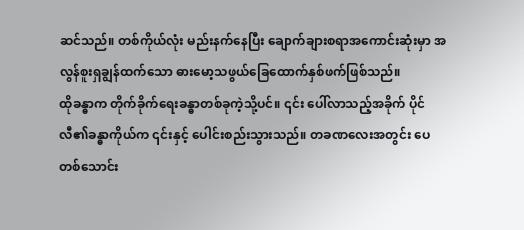ဆင်သည်။ တစ်ကိုယ်လုံး မည်းနက်နေပြီး ချောက်ချားစရာအကောင်းဆုံးမှာ အလွန်စူးရှချွန်ထက်သော ဓားမော့သဖွယ်ခြေထောက်နှစ်ဖက်ဖြစ်သည်။
ထိုခန္ဓာက တိုက်ခိုက်ရေးခန္ဓာတစ်ခုကဲ့သို့ပင်။ ၎င်း ပေါ်လာသည့်အခိုက် ပိုင်လီ၏ခန္ဓာကိုယ်က ၎င်းနှင့် ပေါင်းစည်းသွားသည်။ တခဏလေးအတွင်း ပေတစ်သောင်း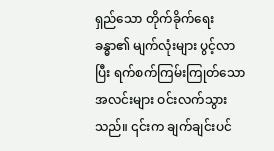ရှည်သော တိုက်ခိုက်ရေးခန္ဓာ၏ မျက်လုံးများ ပွင့်လာပြီး ရက်စက်ကြမ်းကြုတ်သောအလင်းများ ဝင်းလက်သွားသည်။ ၎င်းက ချက်ချင်းပင်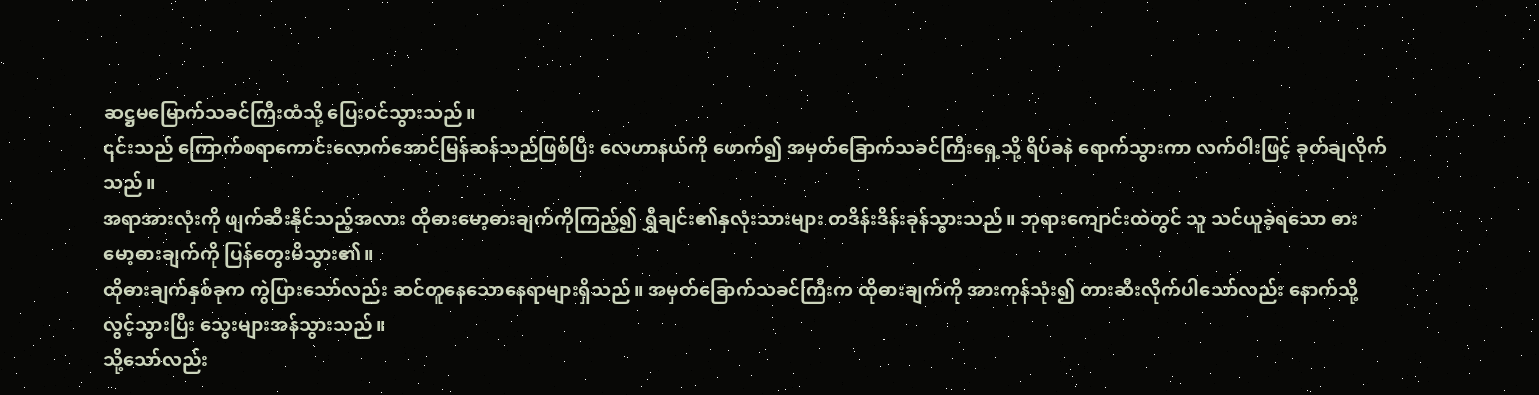ဆဋ္ဌမမြောက်သခင်ကြီးထံသို့ ပြေးဝင်သွားသည်။
၎င်းသည် ကြောက်စရာကောင်းလောက်အောင်မြန်ဆန်သည်ဖြစ်ပြီး လေဟာနယ်ကို ဖောက်၍ အမှတ်ခြောက်သခင်ကြီးရှေ့သို့ ရိပ်ခနဲ ရောက်သွားကာ လက်ဝါးဖြင့် ခုတ်ချလိုက်သည်။
အရာအားလုံးကို ဖျက်ဆီးနိုင်သည့်အလား ထိုဓားမော့ဓားချက်ကိုကြည့်၍ ရွှီချင်း၏နှလုံးသားများ တဒိန်းဒိန်းခုန်သွားသည်။ ဘုရားကျောင်းထဲတွင် သူ သင်ယူခဲ့ရသော ဓားမော့ဓားချက်ကို ပြန်တွေးမိသွား၏။
ထိုဓားချက်နှစ်ခုက ကွဲပြားသော်လည်း ဆင်တူနေသောနေရာများရှိသည်။ အမှတ်ခြောက်သခင်ကြီးက ထိုဓားချက်ကို အားကုန်သုံး၍ တားဆီးလိုက်ပါသော်လည်း နောက်သို့လွင့်သွားပြီး သွေးများအန်သွားသည်။
သို့သော်လည်း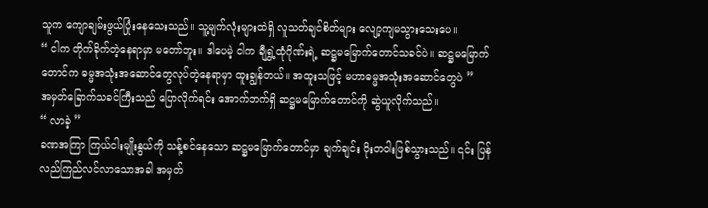သူက ကျောချမ်းဖွယ်ပြုံးနေသေးသည်။ သူ့မျက်လုံးများထဲရှိ လူသတ်ချင်စိတ်များ လျော့ကျမသွားသေးပေ။
“ ငါက တိုက်ခိုက်တဲ့နေရာမှာ မတော်ဘူး။ ဒါပေမဲ့ ငါက ချီရွှဲ့ထုံဂိုဏ်းရဲ့ ဆဋ္ဌမမြောက်တောင်သခင်ပဲ။ ဆဋ္ဌမမြောက်တောင်က ဓမ္မအသုံးအဆောင်တွေလုပ်တဲ့နေရာမှာ ထူးချွန်တယ်။ အထူးသဖြင့် မဟာဓမ္မအသုံးအဆောင်တွေပဲ ”
အမှတ်ခြောက်သခင်ကြီးသည် ပြောလိုက်ရင်း အောက်ဘက်ရှိ ဆဋ္ဌမမြောက်တောင်ကို ဆွဲယူလိုက်သည်။
“ လာခဲ့ ”
ခဏအကြာ ကြယ်ငါးမျိုးနွယ်ကို သန့်စင်နေသော ဆဋ္ဌမမြောက်တောင်မှာ ချက်ချင်း ဝိုးတဝါးဖြစ်သွားသည်။ ၎င်း ပြန်လည်ကြည်လင်လာသောအခါ အမှတ်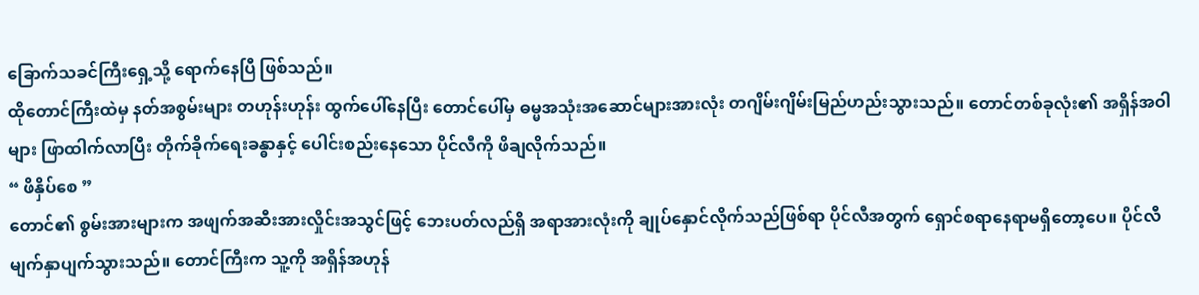ခြောက်သခင်ကြီးရှေ့သို့ ရောက်နေပြီ ဖြစ်သည်။
ထိုတောင်ကြီးထဲမှ နတ်အစွမ်းများ တဟုန်းဟုန်း ထွက်ပေါ်နေပြီး တောင်ပေါ်မှ ဓမ္မအသုံးအဆောင်များအားလုံး တဂျိမ်းဂျိမ်းမြည်ဟည်းသွားသည်။ တောင်တစ်ခုလုံး၏ အရှိန်အဝါများ ဖြာထါက်လာပြီး တိုက်ခိုက်ရေးခန္ဓာနှင့် ပေါင်းစည်းနေသော ပိုင်လီကို ဖိချလိုက်သည်။
“ ဖိနှိပ်စေ ”
တောင်၏ စွမ်းအားများက အဖျက်အဆီးအားလှိုင်းအသွင်ဖြင့် ဘေးပတ်လည်ရှိ အရာအားလုံးကို ချုပ်နှောင်လိုက်သည်ဖြစ်ရာ ပိုင်လီအတွက် ရှောင်စရာနေရာမရှိတော့ပေ။ ပိုင်လီ မျက်နှာပျက်သွားသည်။ တောင်ကြီးက သူ့ကို အရှိန်အဟုန်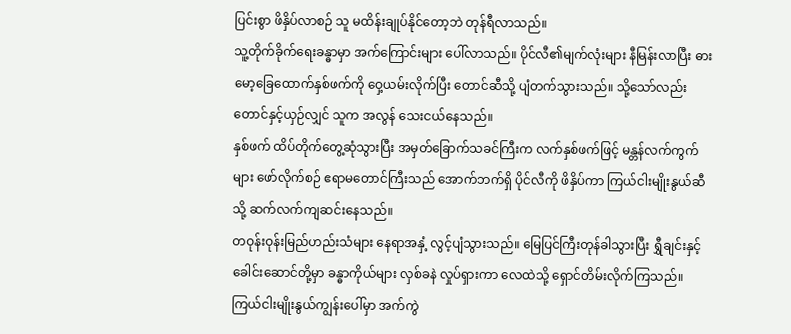ပြင်းစွာ ဖိနှိပ်လာစဉ် သူ မထိန်းချုပ်နိုင်တော့ဘဲ တုန်ရီလာသည်။
သူ့တိုက်ခိုက်ရေးခန္ဓာမှာ အက်ကြောင်းများ ပေါ်လာသည်။ ပိုင်လီ၏မျက်လုံးများ နီမြန်းလာပြီး ဓားမော့ခြေထောက်နှစ်ဖက်ကို ဝှေ့ယမ်းလိုက်ပြီး တောင်ဆီသို့ ပျံတက်သွားသည်။ သို့သော်လည်း တောင်နှင့်ယှဉ်လျှင် သူက အလွန် သေးငယ်နေသည်။
နှစ်ဖက် ထိပ်တိုက်တွေ့ဆုံသွားပြီး အမှတ်ခြောက်သခင်ကြီးက လက်နှစ်ဖက်ဖြင့် မန္တန်လက်ကွက်များ ဖော်လိုက်စဉ် ဧရာမတောင်ကြီးသည် အောက်ဘက်ရှိ ပိုင်လီကို ဖိနှိပ်ကာ ကြယ်ငါးမျိုးနွယ်ဆီသို့ ဆက်လက်ကျဆင်းနေသည်။
တဝုန်းဝုန်းမြည်ဟည်းသံများ နေရာအနှံ့ လွင့်ပျံသွားသည်။ မြေပြင်ကြီးတုန်ခါသွားပြီး ရွှီချင်းနှင့်ခေါင်းဆောင်တို့မှာ ခန္ဓာကိုယ်များ လှစ်ခနဲ လှုပ်ရှားကာ လေထဲသို့ ရှောင်တိမ်းလိုက်ကြသည်။ ကြယ်ငါးမျိုးနွယ်ကျွန်းပေါ်မှာ အက်ကွဲ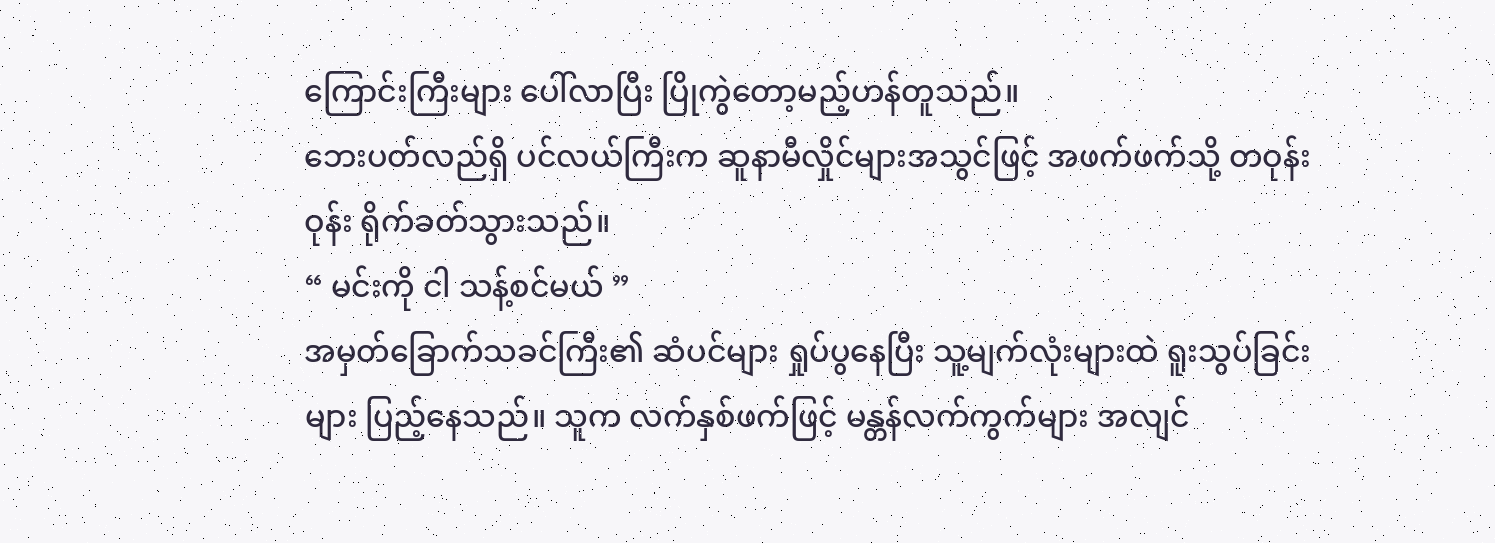ကြောင်းကြီးများ ပေါ်လာပြီး ပြိုကွဲတော့မည့်ဟန်တူသည်။
ဘေးပတ်လည်ရှိ ပင်လယ်ကြီးက ဆူနာမီလှိုင်များအသွင်ဖြင့် အဖက်ဖက်သို့ တဝုန်းဝုန်း ရိုက်ခတ်သွားသည်။
“ မင်းကို ငါ သန့်စင်မယ် ”
အမှတ်ခြောက်သခင်ကြီး၏ ဆံပင်များ ရှုပ်ပွနေပြီး သူ့မျက်လုံးများထဲ ရူးသွပ်ခြင်းများ ပြည့်နေသည်။ သူက လက်နှစ်ဖက်ဖြင့် မန္တန်လက်ကွက်များ အလျင်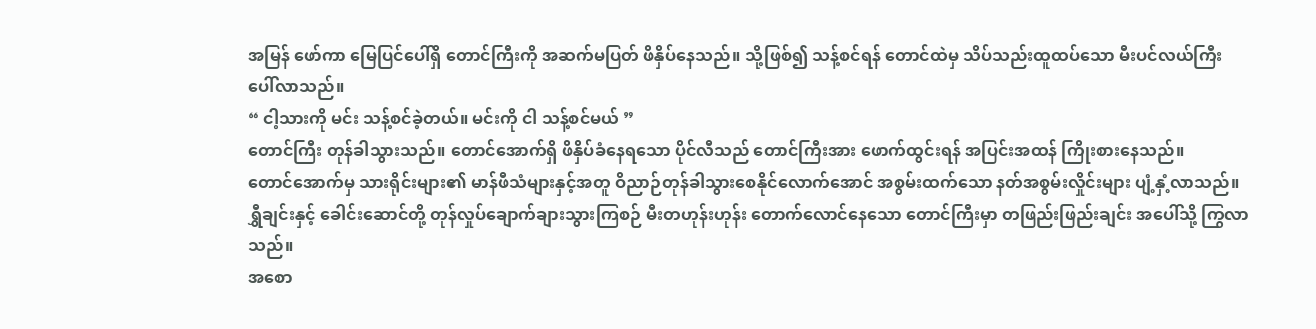အမြန် ဖော်ကာ မြေပြင်ပေါ်ရှိ တောင်ကြီးကို အဆက်မပြတ် ဖိနှိပ်နေသည်။ သို့ဖြစ်၍ သန့်စင်ရန် တောင်ထဲမှ သိပ်သည်းထူထပ်သော မီးပင်လယ်ကြီး ပေါ်လာသည်။
“ ငါ့သားကို မင်း သန့်စင်ခဲ့တယ်။ မင်းကို ငါ သန့်စင်မယ် ”
တောင်ကြီး တုန်ခါသွားသည်။ တောင်အောက်ရှိ ဖိနှိပ်ခံနေရသော ပိုင်လီသည် တောင်ကြီးအား ဖောက်ထွင်းရန် အပြင်းအထန် ကြိုးစားနေသည်။
တောင်အောက်မှ သားရိုင်းများ၏ မာန်ဖီသံများနှင့်အတူ ဝိညာဉ်တုန်ခါသွားစေနိုင်လောက်အောင် အစွမ်းထက်သော နတ်အစွမ်းလှိုင်းများ ပျံ့နှံ့လာသည်။
ရွှီချင်းနှင့် ခေါင်းဆောင်တို့ တုန်လှုပ်ချောက်ချားသွားကြစဉ် မီးတဟုန်းဟုန်း တောက်လောင်နေသော တောင်ကြီးမှာ တဖြည်းဖြည်းချင်း အပေါ်သို့ ကြွလာသည်။
အစော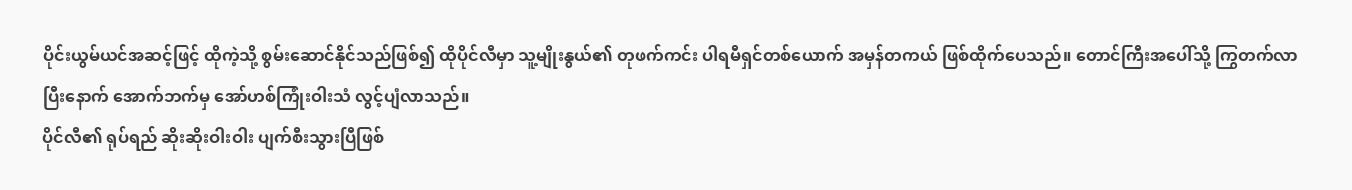ပိုင်းယွမ်ယင်အဆင့်ဖြင့် ထိုကဲ့သို့ စွမ်းဆောင်နိုင်သည်ဖြစ်၍ ထိုပိုင်လီမှာ သူ့မျိုးနွယ်၏ တုဖက်ကင်း ပါရမီရှင်တစ်ယောက် အမှန်တကယ် ဖြစ်ထိုက်ပေသည်။ တောင်ကြီးအပေါ်သို့ ကြွတက်လာပြီးနောက် အောက်ဘက်မှ အော်ဟစ်ကြုံးဝါးသံ လွင့်ပျံလာသည်။
ပိုင်လီ၏ ရုပ်ရည် ဆိုးဆိုးဝါးဝါး ပျက်စီးသွားပြီဖြစ်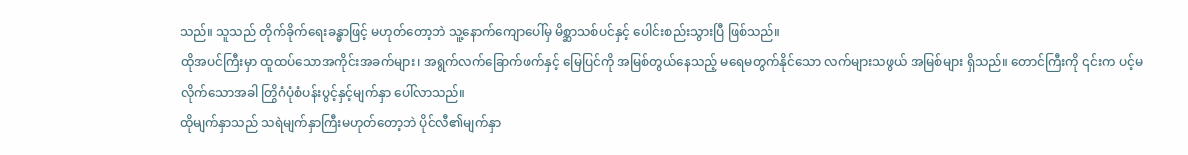သည်။ သူသည် တိုက်ခိုက်ရေးခန္ဓာဖြင့် မဟုတ်တော့ဘဲ သူ့နောက်ကျောပေါ်မှ မိစ္ဆာသစ်ပင်နှင့် ပေါင်းစည်းသွားပြီ ဖြစ်သည်။
ထိုအပင်ကြီးမှာ ထူထပ်သောအကိုင်းအခက်များ၊ အရွက်လက်ခြောက်ဖက်နှင့် မြေပြင်ကို အမြစ်တွယ်နေသည့် မရေမတွက်နိုင်သော လက်များသဖွယ် အမြစ်များ ရှိသည်။ တောင်ကြီးကို ၎င်းက ပင့်မလိုက်သောအခါ တြွိဂံပုံစံပန်းပွင့်နှင့်မျက်နှာ ပေါ်လာသည်။
ထိုမျက်နှာသည် သရဲမျက်နှာကြီးမဟုတ်တော့ဘဲ ပိုင်လီ၏မျက်နှာ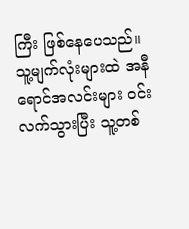ကြီး ဖြစ်နေပေသည်။
သူ့မျက်လုံးများထဲ အနီရောင်အလင်းများ ဝင်းလက်သွားပြီး သူ့တစ်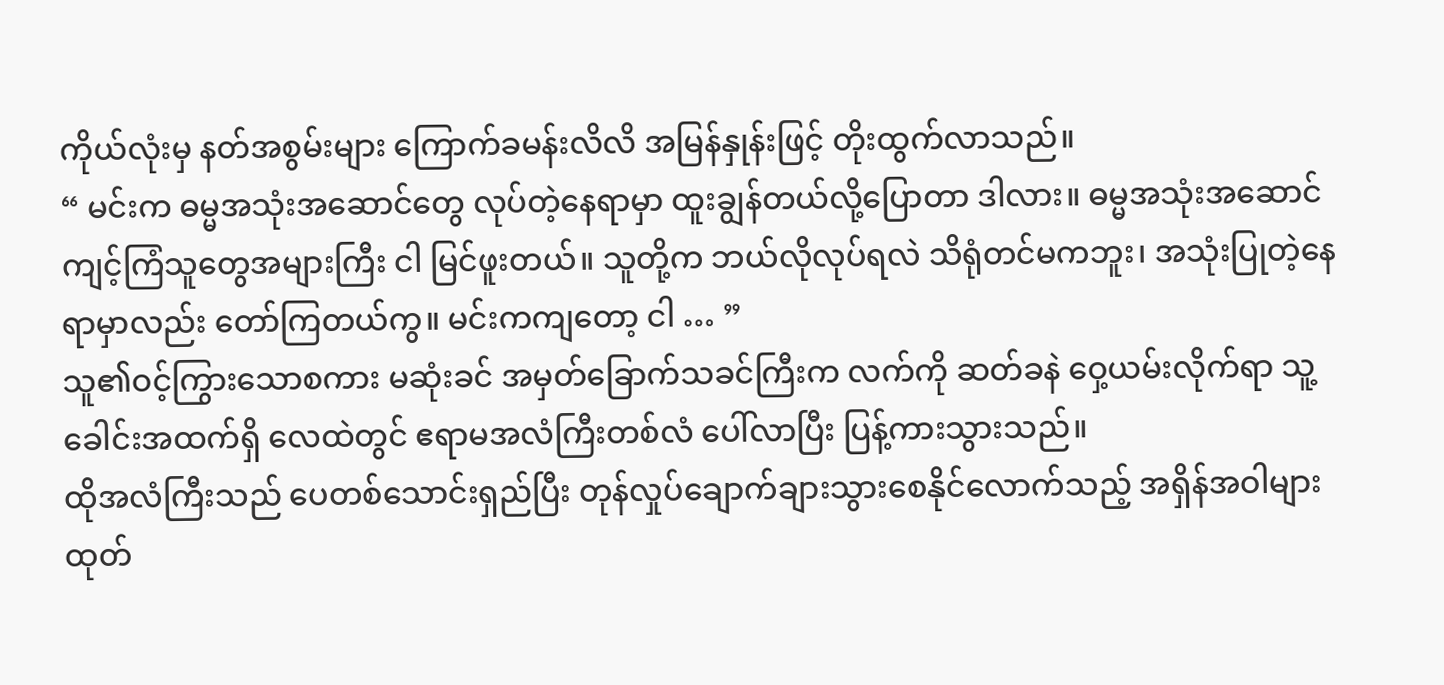ကိုယ်လုံးမှ နတ်အစွမ်းများ ကြောက်ခမန်းလိလိ အမြန်နှုန်းဖြင့် တိုးထွက်လာသည်။
“ မင်းက ဓမ္မအသုံးအဆောင်တွေ လုပ်တဲ့နေရာမှာ ထူးချွန်တယ်လို့ပြောတာ ဒါလား။ ဓမ္မအသုံးအဆောင်ကျင့်ကြံသူတွေအများကြီး ငါ မြင်ဖူးတယ်။ သူတို့က ဘယ်လိုလုပ်ရလဲ သိရုံတင်မကဘူး၊ အသုံးပြုတဲ့နေရာမှာလည်း တော်ကြတယ်ကွ။ မင်းကကျတော့ ငါ … ”
သူ၏ဝင့်ကြွားသောစကား မဆုံးခင် အမှတ်ခြောက်သခင်ကြီးက လက်ကို ဆတ်ခနဲ ဝှေ့ယမ်းလိုက်ရာ သူ့ခေါင်းအထက်ရှိ လေထဲတွင် ဧရာမအလံကြီးတစ်လံ ပေါ်လာပြီး ပြန့်ကားသွားသည်။
ထိုအလံကြီးသည် ပေတစ်သောင်းရှည်ပြီး တုန်လှုပ်ချောက်ချားသွားစေနိုင်လောက်သည့် အရှိန်အဝါများ ထုတ်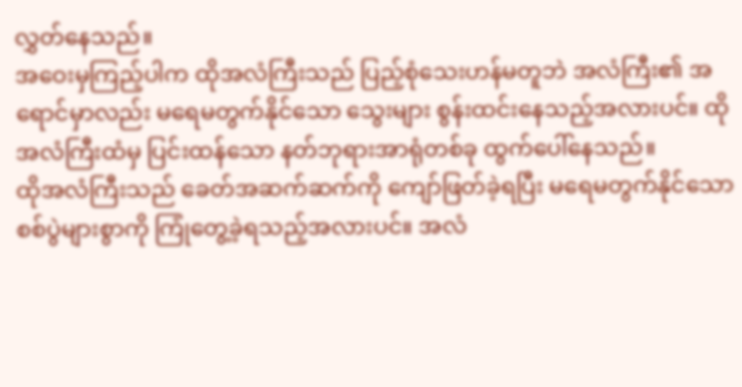လွှတ်နေသည်။
အဝေးမှကြည့်ပါက ထိုအလံကြီးသည် ပြည့်စုံသေးဟန်မတူဘဲ အလံကြီး၏ အရောင်မှာလည်း မရေမတွက်နိုင်သော သွေးများ စွန်းထင်းနေသည့်အလားပင်။ ထိုအလံကြီးထံမှ ပြင်းထန်သော နတ်ဘုရားအာရုံတစ်ခု ထွက်ပေါ်နေသည်။
ထိုအလံကြီးသည် ခေတ်အဆက်ဆက်ကို ကျော်ဖြတ်ခဲ့ရပြီး မရေမတွက်နိုင်သော စစ်ပွဲများစွာကို ကြုံတွေ့ခဲ့ရသည့်အလားပင်။ အလံ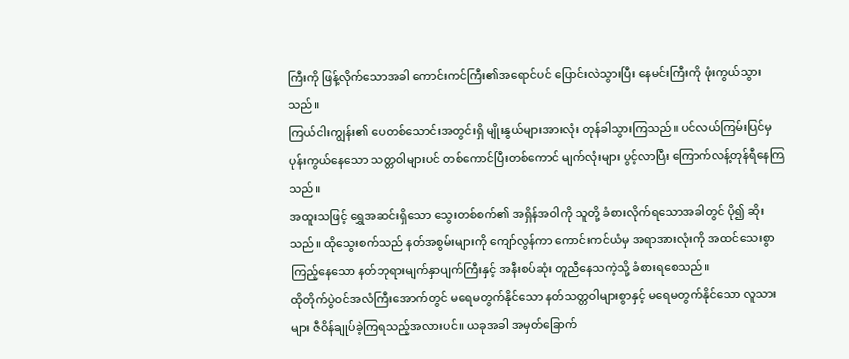ကြီးကို ဖြန့်လိုက်သောအခါ ကောင်းကင်ကြီး၏အရောင်ပင် ပြောင်းလဲသွားပြီး နေမင်းကြီးကို ဖုံးကွယ်သွားသည်။
ကြယ်ငါးကျွန်း၏ ပေတစ်သောင်းအတွင်းရှိ မျိုးနွယ်များအားလုံး တုန်ခါသွားကြသည်။ ပင်လယ်ကြမ်းပြင်မှ ပုန်းကွယ်နေသော သတ္တဝါများပင် တစ်ကောင်ပြီးတစ်ကောင် မျက်လုံးများ ပွင့်လာပြီး ကြောက်လန့်တုန်ရီနေကြသည်။
အထူးသဖြင့် ရွှေအဆင်းရှိသော သွေးတစ်စက်၏ အရှိန်အဝါကို သူတို့ ခံစားလိုက်ရသောအခါတွင် ပို၍ ဆိုးသည်။ ထိုသွေးစက်သည် နတ်အစွမ်းများကို ကျော်လွန်ကာ ကောင်းကင်ယံမှ အရာအားလုံးကို အထင်သေးစွာ ကြည့်နေသော နတ်ဘုရားမျက်နှာပျက်ကြီးနှင့် အနီးစပ်ဆုံး တူညီနေသကဲ့သို့ ခံစားရစေသည်။
ထိုတိုက်ပွဲဝင်အလံကြီးအောက်တွင် မရေမတွက်နိုင်သော နတ်သတ္တဝါများစွာနှင့် မရေမတွက်နိုင်သော လူသားများ ဇီဝိန်ချုပ်ခဲ့ကြရသည့်အလားပင်။ ယခုအခါ အမှတ်ခြောက်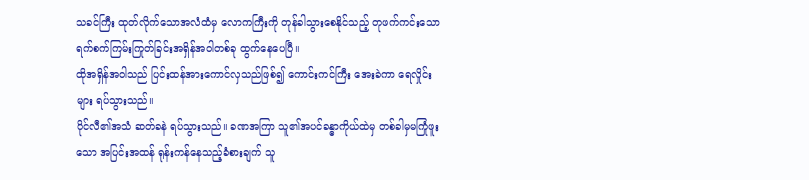သခင်ကြီး ထုတ်လိုက်သောအလံထံမှ လောကကြီးကို တုန်ခါသွားစေနိုင်သည့် တုဖက်ကင်းသော ရက်စက်ကြမ်းကြုတ်ခြင်းအရှိန်အဝါတစ်ခု ထွက်နေပေပြီ။
ထိုအရှိန်အဝါသည် ပြင်းထန်အားကောင်လှသည်ဖြစ်၍ ကောင်းကင်ကြီး အေးခဲကာ ရေလှိုင်းများ ရပ်သွားသည်။
ပိုင်လီ၏အသံ ဆတ်ခနဲ ရပ်သွားသည်။ ခဏအကြာ သူ၏အပင်ခန္ဓာကိုယ်ထဲမှ တစ်ခါမှမကြုံဖူးသော အပြင်းအထန် ရုန်းကန်နေသည့်ခံစားချက် သူ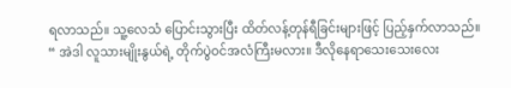ရလာသည်။ သူ့လေသံ ပြောင်းသွားပြီး ထိတ်လန့်တုန်ရီခြင်းများဖြင့် ပြည့်နှက်လာသည်။
“ အဲဒါ လူသားမျိုးနွယ်ရဲ့ တိုက်ပွဲဝင်အလံကြီးမလား။ ဒီလိုနေရာသေးသေးလေး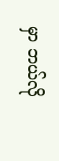မှာ ဘယ်လို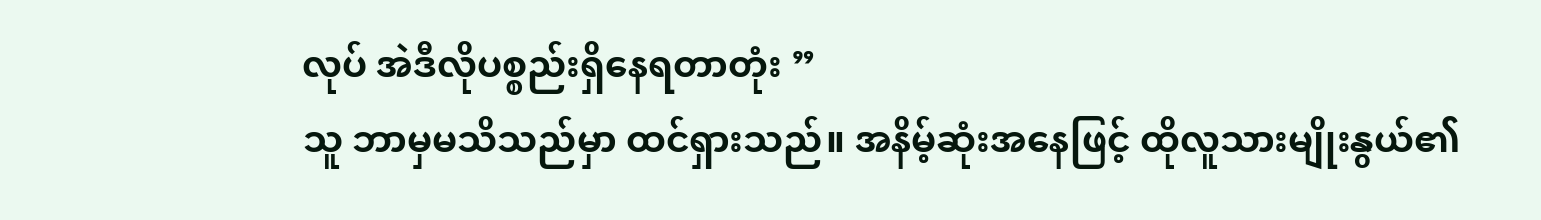လုပ် အဲဒီလိုပစ္စည်းရှိနေရတာတုံး ”
သူ ဘာမှမသိသည်မှာ ထင်ရှားသည်။ အနိမ့်ဆုံးအနေဖြင့် ထိုလူသားမျိုးနွယ်၏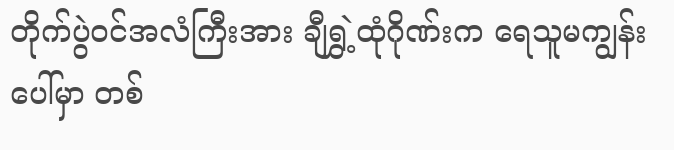တိုက်ပွဲဝင်အလံကြီးအား ချီရွှဲ့ထုံဂိုဏ်းက ရေသူမကျွန်းပေါ်မှာ တစ်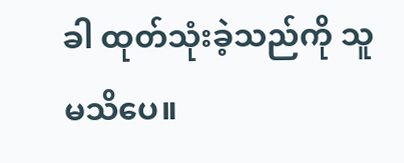ခါ ထုတ်သုံးခဲ့သည်ကို သူ မသိပေ။